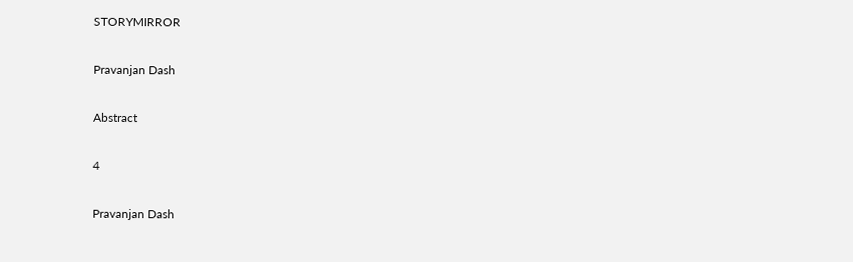STORYMIRROR

Pravanjan Dash

Abstract

4

Pravanjan Dash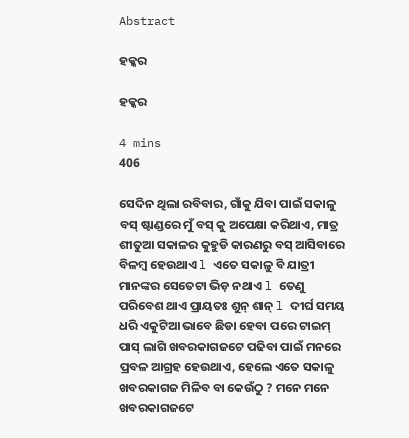Abstract

ହକ୍କର

ହକ୍କର

4 mins
406

ସେଦିନ ଥିଲା ରବିବାର, ଗାଁକୁ ଯିବା ପାଇଁ ସକାଳୁ ବସ୍ ଷ୍ଟାଣ୍ଡରେ ମୁଁ ବସ୍ କୁ ଅପେକ୍ଷା କରିଥାଏ, ମାତ୍ର ଶୀତୁଆ ସକାଳର କୁହୁଡି କାରଣରୁ ବସ୍ ଆସିବାରେ ବିଳମ୍ବ ହେଉଥାଏ l ଏତେ ସକାଳୁ ବି ଯାତ୍ରୀ ମାନଙ୍କର ସେତେଟା ଭିଡ଼ ନଥାଏ l ତେଣୁ ପରିବେଶ ଥାଏ ପ୍ରାୟତଃ ଶୁନ୍ ଶାନ୍ l ଦୀର୍ଘ ସମୟ ଧରି ଏକୁଟିଆ ଭାବେ ଛିଡା ହେବା ପରେ ଟାଇମ୍ ପାସ୍ ଲାଗି ଖବରକାଗଜଟେ ପଢିବା ପାଇଁ ମନରେ ପ୍ରବଳ ଆଗ୍ରହ ହେଉଥାଏ, ହେଲେ ଏତେ ସକାଳୁ ଖବରକାଗଜ ମିଳିବ ବା କେଉଁଠୁ ? ମନେ ମନେ ଖବରକାଗଜଟେ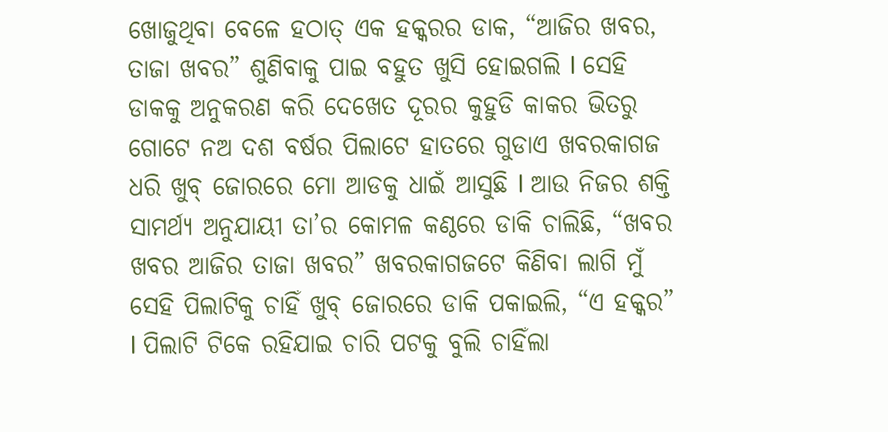ଖୋଜୁଥିବା ବେଳେ ହଠାତ୍ ଏକ ହକ୍କରର ଡାକ, “ଆଜିର ଖବର, ତାଜା ଖବର” ଶୁଣିବାକୁ ପାଇ ବହୁତ ଖୁସି ହୋଇଗଲି l ସେହି ଡାକକୁ ଅନୁକରଣ କରି ଦେଖେତ ଦୂରର କୁହୁଡି କାକର ଭିତରୁ ଗୋଟେ ନଅ ଦଶ ବର୍ଷର ପିଲାଟେ ହାତରେ ଗୁଡାଏ ଖବରକାଗଜ ଧରି ଖୁବ୍ ଜୋରରେ ମୋ ଆଡକୁ ଧାଇଁ ଆସୁଛି l ଆଉ ନିଜର ଶକ୍ତି ସାମର୍ଥ୍ୟ ଅନୁଯାୟୀ ତା’ର କୋମଳ କଣ୍ଠରେ ଡାକି ଚାଲିଛି, “ଖବର ଖବର ଆଜିର ତାଜା ଖବର” ଖବରକାଗଜଟେ କିଣିବା ଲାଗି ମୁଁ ସେହି ପିଲାଟିକୁ ଚାହିଁ ଖୁବ୍ ଜୋରରେ ଡାକି ପକାଇଲି, “ଏ ହକ୍କର” l ପିଲାଟି ଟିକେ ରହିଯାଇ ଚାରି ପଟକୁ ବୁଲି ଚାହିଁଲା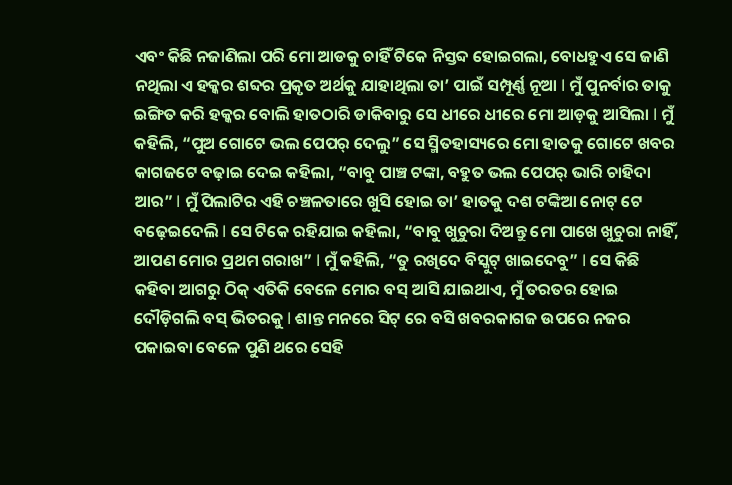ଏବଂ କିଛି ନଜାଣିଲା ପରି ମୋ ଆଡକୁ ଚାହିଁ ଟିକେ ନିସ୍ତବ୍ଦ ହୋଇଗଲା, ବୋଧହୁଏ ସେ ଜାଣି ନଥିଲା ଏ ହକ୍କର ଶବ୍ଦର ପ୍ରକୃତ ଅର୍ଥକୁ ଯାହାଥିଲା ତା’ ପାଇଁ ସମ୍ପୂର୍ଣ୍ଣ ନୂଆ l ମୁଁ ପୁନର୍ବାର ତାକୁ ଇଙ୍ଗିତ କରି ହକ୍କର ବୋଲି ହାତଠାରି ଡାକିବାରୁ ସେ ଧୀରେ ଧୀରେ ମୋ ଆଡ଼କୁ ଆସିଲା l ମୁଁ କହିଲି, “ପୁଅ ଗୋଟେ ଭଲ ପେପର୍ ଦେଲୁ” ସେ ସ୍ମିତହାସ୍ୟରେ ମୋ ହାତକୁ ଗୋଟେ ଖବର କାଗଜଟେ ବଢ଼ାଇ ଦେଇ କହିଲା, “ବାବୁ ପାଞ୍ଚ ଟଙ୍କା, ବହୁତ ଭଲ ପେପର୍ ଭାରି ଚାହିଦା ଆର” l ମୁଁ ପିଲାଟିର ଏହି ଚଞ୍ଚଳତାରେ ଖୁସି ହୋଇ ତା’ ହାତକୁ ଦଶ ଟଙ୍କିଆ ନୋଟ୍ ଟେ ବଢ଼େଇଦେଲି l ସେ ଟିକେ ରହିଯାଇ କହିଲା, “ବାବୁ ଖୁଚୁରା ଦିଅନ୍ତୁ ମୋ ପାଖେ ଖୁଚୁରା ନାହିଁ, ଆପଣ ମୋର ପ୍ରଥମ ଗରାଖ” l ମୁଁ କହିଲି, “ତୁ ରଖିଦେ ବିସ୍କୁଟ୍ ଖାଇଦେବୁ” l ସେ କିଛି କହିବା ଆଗରୁ ଠିକ୍ ଏତିକି ବେଳେ ମୋର ବସ୍ ଆସି ଯାଇଥାଏ, ମୁଁ ତରତର ହୋଇ ଦୌଡ଼ିଗଲି ବସ୍ ଭିତରକୁ l ଶାନ୍ତ ମନରେ ସିଟ୍ ରେ ବସି ଖବରକାଗଜ ଉପରେ ନଜର ପକାଇବା ବେଳେ ପୁଣି ଥରେ ସେହି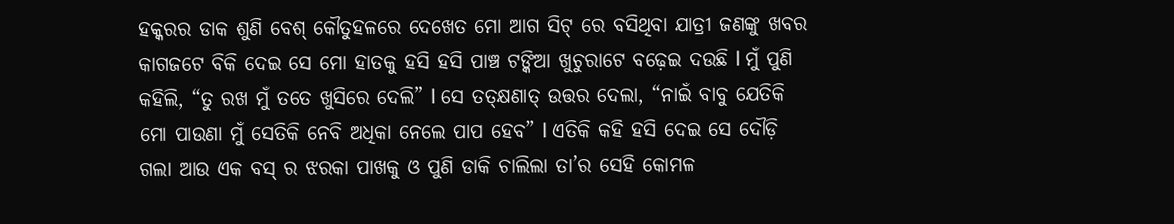ହକ୍କରର ଡାକ ଶୁଣି ବେଶ୍ କୌତୁହଳରେ ଦେଖେତ ମୋ ଆଗ ସିଟ୍ ରେ ବସିଥିବା ଯାତ୍ରୀ ଜଣଙ୍କୁ ଖବର କାଗଜଟେ ବିକି ଦେଇ ସେ ମୋ ହାତକୁ ହସି ହସି ପାଞ୍ଚ ଟଙ୍କିଆ ଖୁଚୁରାଟେ ବଢ଼େଇ ଦଉଛି l ମୁଁ ପୁଣି କହିଲି, “ତୁ ରଖ ମୁଁ ତତେ ଖୁସିରେ ଦେଲି” l ସେ ତତ୍କ୍ଷଣାତ୍ ଉତ୍ତର ଦେଲା, “ନାଇଁ ବାବୁ ଯେତିକି ମୋ ପାଉଣା ମୁଁ ସେତିକି ନେବି ଅଧିକା ନେଲେ ପାପ ହେବ” l ଏତିକି କହି ହସି ଦେଇ ସେ ଦୌଡ଼ି ଗଲା ଆଉ ଏକ ବସ୍ ର ଝରକା ପାଖକୁ ଓ ପୁଣି ଡାକି ଚାଲିଲା ତା’ର ସେହି କୋମଳ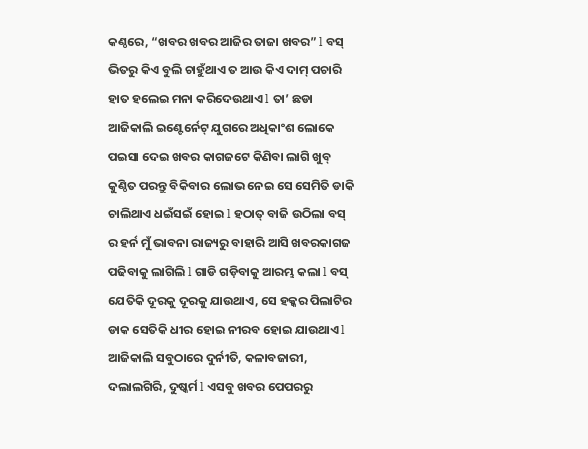କଣ୍ଠରେ, “ଖବର ଖବର ଆଜିର ତାଜା ଖବର” l ବସ୍ ଭିତରୁ କିଏ ବୁଲି ଚାହୁଁଥାଏ ତ ଆଉ କିଏ ଦାମ୍ ପଚାରି ହାତ ହଲେଇ ମନା କରିଦେଉଥାଏ l ତା’ ଛଡା ଆଜିକାଲି ଇଣ୍ଟେର୍ନେଟ୍ ଯୁଗରେ ଅଧିକାଂଶ ଲୋକେ ପଇସା ଦେଇ ଖବର କାଗଜଟେ କିଣିବା ଲାଗି ଖୁବ୍ କୁଣ୍ଠିତ ପରନ୍ତୁ ବିକିବାର ଲୋଭ ନେଇ ସେ ସେମିତି ଡାକି ଚାଲିଥାଏ ଧଇଁସଇଁ ହୋଇ l ହଠାତ୍ ବାଜି ଉଠିଲା ବସ୍ ର ହର୍ନ ମୁଁ ଭାବନା ରାଜ୍ୟରୁ ବାହାରି ଆସି ଖବରକାଗଜ ପଢିବାକୁ ଲାଗିଲି l ଗାଡି ଗଡ଼ିବାକୁ ଆରମ୍ଭ କଲା l ବସ୍ ଯେତିକି ଦୂରକୁ ଦୂରକୁ ଯାଉଥାଏ, ସେ ହକ୍କର ପିଲାଟିର ଡାକ ସେତିକି ଧୀର ହୋଇ ନୀରବ ହୋଇ ଯାଉଥାଏ l ଆଜିକାଲି ସବୁଠାରେ ଦୁର୍ନୀତି, କଳାବଜାରୀ, ଦଲାଲଗିରି, ଦୁଷ୍କର୍ମ l ଏସବୁ ଖବର ପେପରରୁ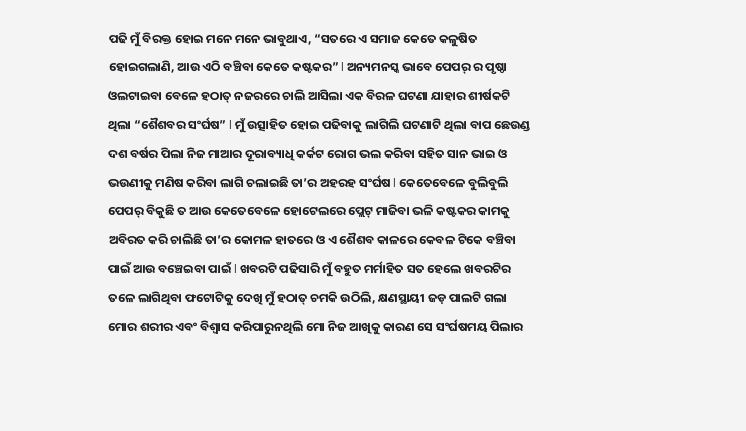ପଢି ମୁଁ ବିରକ୍ତ ହୋଇ ମନେ ମନେ ଭାବୁଥାଏ, “ସତରେ ଏ ସମାଜ କେତେ କଳୁଷିତ ହୋଇଗଲାଣି, ଆଉ ଏଠି ବଞ୍ଚିବା କେତେ କଷ୍ଟକର” l ଅନ୍ୟମନସ୍କ ଭାବେ ପେପର୍ ର ପୃଷ୍ଠା ଓଲଟାଇବା ବେଳେ ହଠାତ୍ ନଜରରେ ଚାଲି ଆସିଲା ଏକ ବିରଳ ଘଟଣା ଯାହାର ଶୀର୍ଷକଟି ଥିଲା “ଶୈଶବର ସଂର୍ଘଷ” l ମୁଁ ଉତ୍ସାହିତ ହୋଇ ପଢିବାକୁ ଲାଗିଲି ଘଟଣାଟି ଥିଲା ବାପ ଛେଉଣ୍ଡ ଦଶ ବର୍ଷର ପିଲା ନିଜ ମାଆର ଦୂରାବ୍ୟାଧି କର୍କଟ ରୋଗ ଭଲ କରିବା ସହିତ ସାନ ଭାଇ ଓ ଭଉଣୀକୁ ମଣିଷ କରିବା ଲାଗି ଚଲାଇଛି ତା’ର ଅହରହ ସଂର୍ଘଷ l କେତେବେଳେ ବୁଲିବୁଲି ପେପର୍ ବିକୁଛି ତ ଆଉ କେତେବେଳେ ହୋଟେଲରେ ପ୍ଲେଟ୍ ମାଜିବା ଭଳି କଷ୍ଟକର କାମକୁ ଅବିରତ କରି ଚାଲିଛି ତା’ର କୋମଳ ହାତରେ ଓ ଏ ଶୈଶବ କାଳରେ କେବଳ ଟିକେ ବଞ୍ଚିବା ପାଇଁ ଆଉ ବଞ୍ଚେଇବା ପାଇଁ l ଖବରଟି ପଢିସାରି ମୁଁ ବହୁତ ମର୍ମାହିତ ସତ ହେଲେ ଖବରଟିର ତଳେ ଲାଗିଥିବା ଫଟୋଟିକୁ ଦେଖି ମୁଁ ହଠାତ୍ ଚମକି ଉଠିଲି, କ୍ଷଣସ୍ଥାୟୀ ଜଡ଼ ପାଲଟି ଗଲା ମୋର ଶରୀର ଏବଂ ବିଶ୍ୱାସ କରିପାରୁନଥିଲି ମୋ ନିଜ ଆଖିକୁ କାରଣ ସେ ସଂର୍ଘଷମୟ ପିଲାର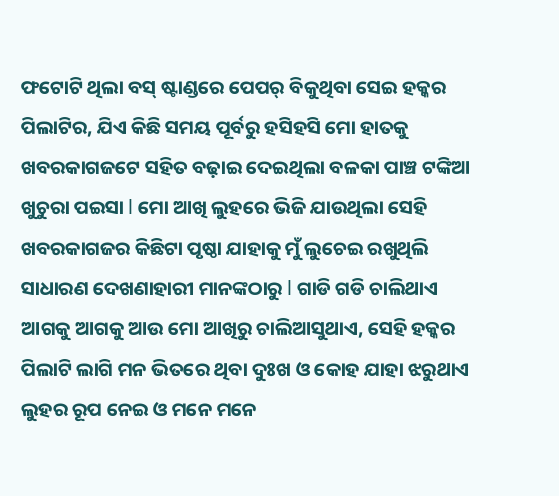ଫଟୋଟି ଥିଲା ବସ୍ ଷ୍ଟାଣ୍ଡରେ ପେପର୍ ବିକୁଥିବା ସେଇ ହକ୍କର ପିଲାଟିର, ଯିଏ କିଛି ସମୟ ପୂର୍ବରୁ ହସିହସି ମୋ ହାତକୁ ଖବରକାଗଜଟେ ସହିତ ବଢ଼ାଇ ଦେଇଥିଲା ବଳକା ପାଞ୍ଚ ଟଙ୍କିଆ ଖୁଚୁରା ପଇସା l ମୋ ଆଖି ଲୁହରେ ଭିଜି ଯାଉଥିଲା ସେହି ଖବରକାଗଜର କିଛିଟା ପୃଷ୍ଠା ଯାହାକୁ ମୁଁ ଲୁଚେଇ ରଖୁଥିଲି ସାଧାରଣ ଦେଖଣାହାରୀ ମାନଙ୍କଠାରୁ l ଗାଡି ଗଡି ଚାଲିଥାଏ ଆଗକୁ ଆଗକୁ ଆଉ ମୋ ଆଖିରୁ ଚାଲିଆସୁଥାଏ, ସେହି ହକ୍କର ପିଲାଟି ଲାଗି ମନ ଭିତରେ ଥିବା ଦୁଃଖ ଓ କୋହ ଯାହା ଝରୁଥାଏ ଲୁହର ରୂପ ନେଇ ଓ ମନେ ମନେ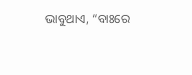ଭାବୁଥାଏ, “ବାଃରେ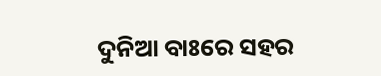ଦୁନିଆ ବାଃରେ ସହର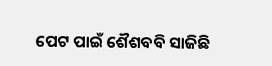ପେଟ ପାଇଁ ଶୈଶବବି ସାଜିଛି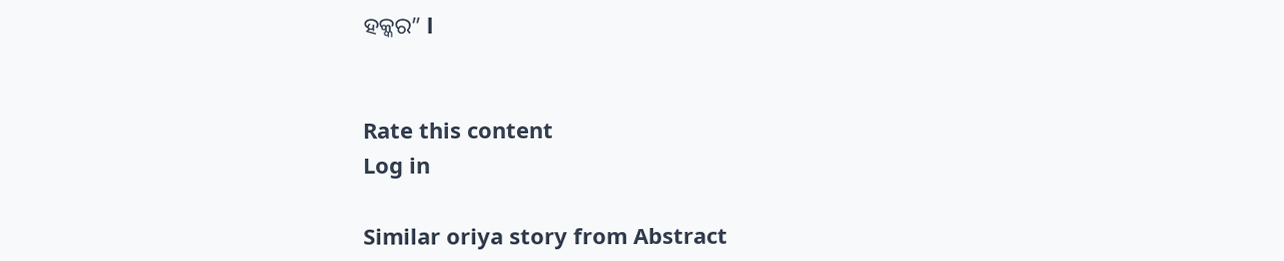ହକ୍କର” l


Rate this content
Log in

Similar oriya story from Abstract